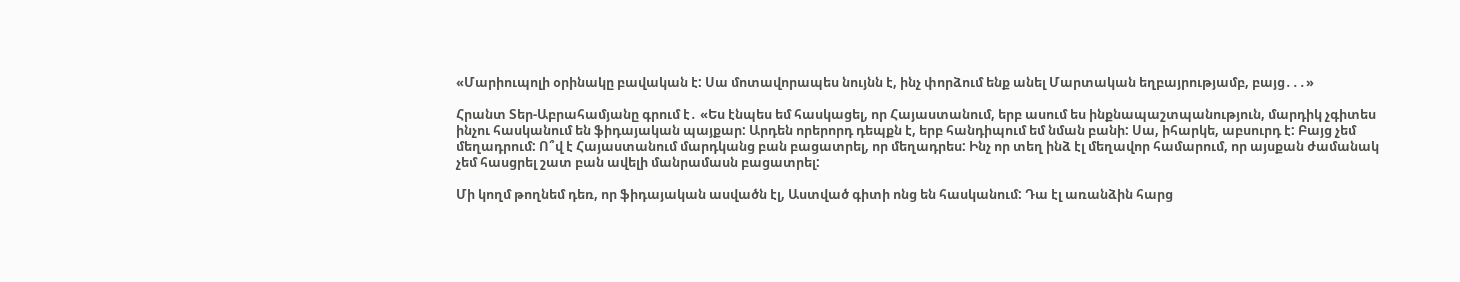«Մարիուպոլի օրինակը բավական է: Սա մոտավորապես նույնն է, ինչ փորձում ենք անել Մարտական եղբայրությամբ, բայց․․․»

Հրանտ Տեր-Աբրահամյանը գրում է․ «Ես էնպես եմ հասկացել, որ Հայաստանում, երբ ասում ես ինքնապաշտպանություն, մարդիկ չգիտես ինչու հասկանում են ֆիդայական պայքար: Արդեն որերորդ դեպքն է, երբ հանդիպում եմ նման բանի: Սա, իհարկե, աբսուրդ է: Բայց չեմ մեղադրում: Ո՞վ է Հայաստանում մարդկանց բան բացատրել, որ մեղադրես: Ինչ որ տեղ ինձ էլ մեղավոր համարում, որ այսքան ժամանակ չեմ հասցրել շատ բան ավելի մանրամասն բացատրել:

Մի կողմ թողնեմ դեռ, որ ֆիդայական ասվածն էլ, Աստված գիտի ոնց են հասկանում: Դա էլ առանձին հարց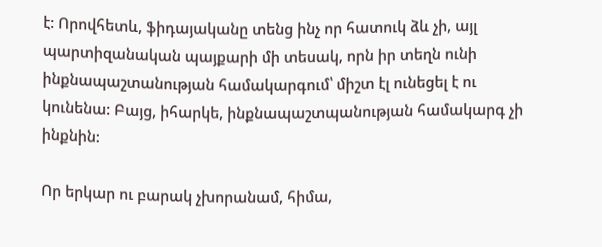է: Որովհետև, ֆիդայականը տենց ինչ որ հատուկ ձև չի, այլ պարտիզանական պայքարի մի տեսակ, որն իր տեղն ունի ինքնապաշտանության համակարգում՝ միշտ էլ ունեցել է ու կունենա: Բայց, իհարկե, ինքնապաշտպանության համակարգ չի ինքնին:

Որ երկար ու բարակ չխորանամ, հիմա,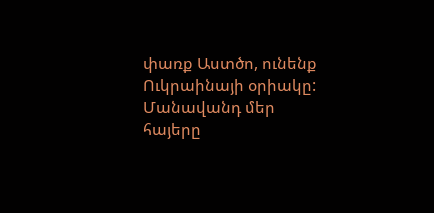փառք Աստծո, ունենք Ուկրաինայի օրիակը: Մանավանդ մեր հայերը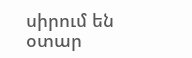սիրում են օտար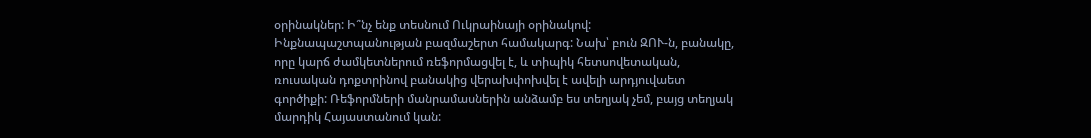օրինակներ: Ի՞նչ ենք տեսնում Ուկրաինայի օրինակով: Ինքնապաշտպանության բազմաշերտ համակարգ: Նախ՝ բուն ԶՈՒ-ն, բանակը, որը կարճ ժամկետներում ռեֆորմացվել է, և տիպիկ հետսովետական, ռուսական դոքտրինով բանակից վերախփոխվել է ավելի արդյուվաետ գործիքի: Ռեֆորմների մանրամասներին անձամբ ես տեղյակ չեմ, բայց տեղյակ մարդիկ Հայաստանում կան: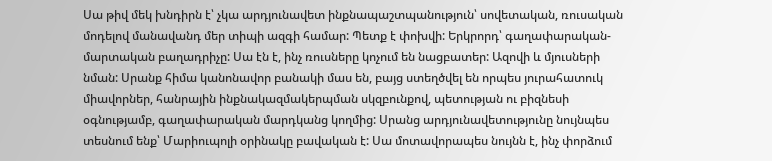Սա թիվ մեկ խնդիրն է՝ չկա արդյունավետ ինքնապաշտպանություն՝ սովետական, ռուսական մոդելով մանավանդ մեր տիպի ազգի համար: Պետք է փոխվի: Երկրորդ՝ գաղափարական-մարտական բաղադրիչը: Սա էն է, ինչ ռուսները կոչում են նացբատեր: Ազովի և մյուսների նման: Սրանք հիմա կանոնավոր բանակի մաս են, բայց ստեղծվել են որպես յուրահատուկ միավորներ, հանրային ինքնակազմակերպման սկզբունքով, պետության ու բիզնեսի օգնությամբ, գաղափարական մարդկանց կողմից: Սրանց արդյունավետությունը նույնպես տեսնում ենք՝ Մարիուպոլի օրինակը բավական է: Սա մոտավորապես նույնն է, ինչ փորձում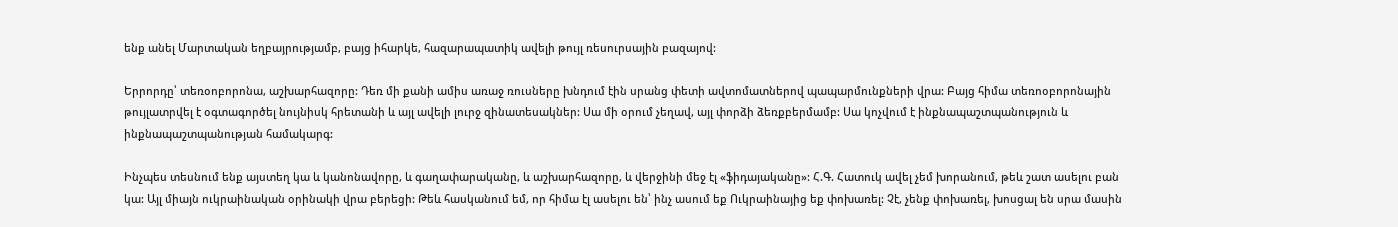ենք անել Մարտական եղբայրությամբ, բայց իհարկե, հազարապատիկ ավելի թույլ ռեսուրսային բազայով:

Երրորդը՝ տեռօոբորոնա, աշխարհազորը: Դեռ մի քանի ամիս առաջ ռուսները խնդում էին սրանց փետի ավտոմատներով պապարմունքների վրա: Բայց հիմա տեռոօբորոնային թույլատրվել է օգտագործել նույնիսկ հրետանի և այլ ավելի լուրջ զինատեսակներ: Սա մի օրում չեղավ, այլ փորձի ձեռքբերմամբ: Սա կոչվում է ինքնապաշտպանություն և ինքնապաշտպանության համակարգ:

Ինչպես տեսնում ենք այստեղ կա և կանոնավորը, և գաղափարականը, և աշխարհազորը, և վերջինի մեջ էլ «ֆիդայականը»: Հ.Գ. Հատուկ ավել չեմ խորանում, թեև շատ ասելու բան կա: Այլ միայն ուկրաինական օրինակի վրա բերեցի: Թեև հասկանում եմ, որ հիմա էլ ասելու են՝ ինչ ասում եք Ուկրաինայից եք փոխառել: Չէ, չենք փոխառել, խոսցալ են սրա մասին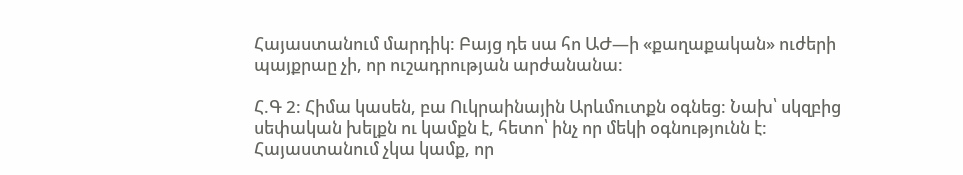Հայաստանում մարդիկ: Բայց դե սա հո ԱԺ—ի «քաղաքական» ուժերի պայքրաը չի, որ ուշադրության արժանանա:

Հ.Գ 2: Հիմա կասեն, բա Ուկրաինային Արևմուտքն օգնեց: Նախ՝ սկզբից սեփական խելքն ու կամքն է, հետո՝ ինչ որ մեկի օգնությունն է: Հայաստանում չկա կամք, որ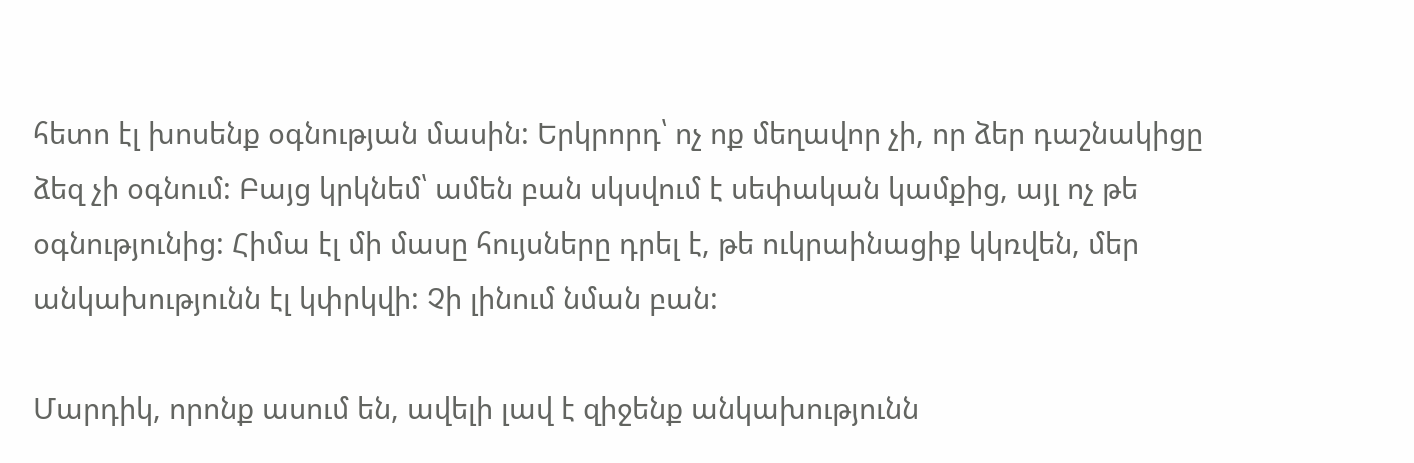հետո էլ խոսենք օգնության մասին: Երկրորդ՝ ոչ ոք մեղավոր չի, որ ձեր դաշնակիցը ձեզ չի օգնում: Բայց կրկնեմ՝ ամեն բան սկսվում է սեփական կամքից, այլ ոչ թե օգնությունից: Հիմա էլ մի մասը հույսները դրել է, թե ուկրաինացիք կկռվեն, մեր անկախությունն էլ կփրկվի: Չի լինում նման բան:

Մարդիկ, որոնք ասում են, ավելի լավ է զիջենք անկախությունն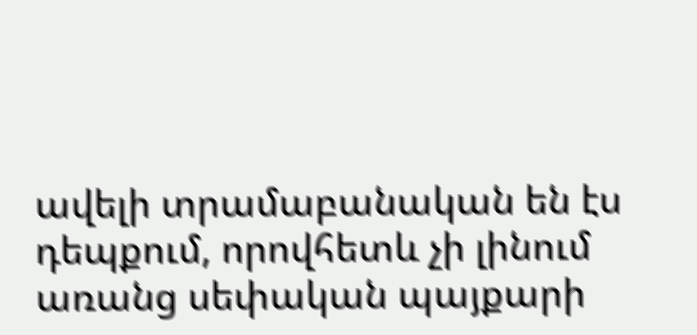ավելի տրամաբանական են էս դեպքում, որովհետև չի լինում առանց սեփական պայքարի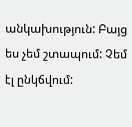անկախություն: Բայց ես չեմ շտապում: Չեմ էլ ընկճվում: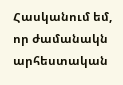Հասկանում եմ, որ ժամանակն արհեստական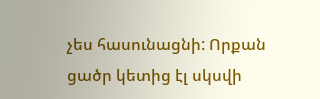չես հասունացնի: Որքան ցածր կետից էլ սկսվի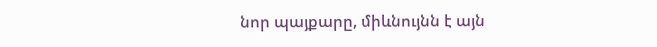նոր պայքարը, միևնույնն է այն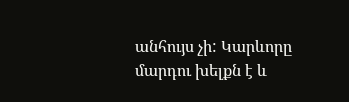անհույս չի: Կարևորը մարդու խելքն է և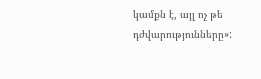կամքն է, այլ ոչ թե դժվարությունները»: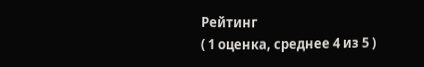Рейтинг
( 1 оценка, среднее 4 из 5 )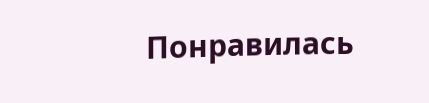Понравилась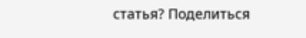статья? Поделиться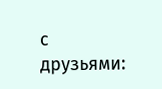с друзьями: